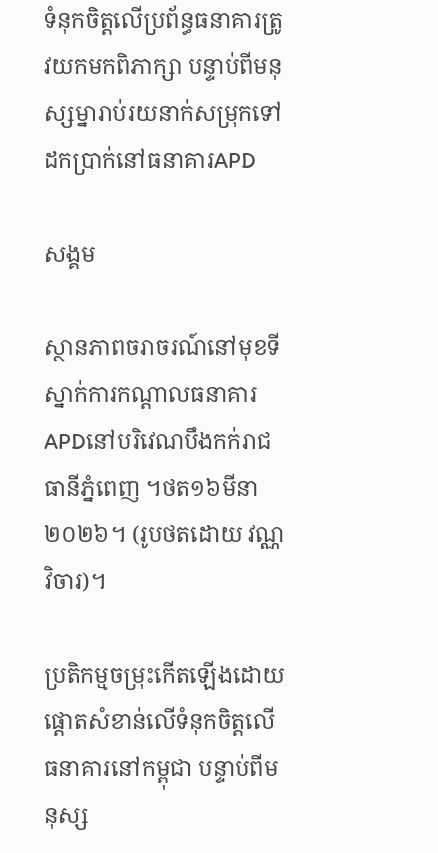ទំនុកចិត្តលើប្រព័ន្ធធនាគារត្រូវយកមកពិភាក្សា បន្ទាប់ពីមនុស្សម្នារាប់រយនាក់សម្រុកទៅដកប្រាក់នៅធនាគារAPD

សង្គម

ស្ថានភាពចរាចរណ៍នៅមុខទីស្នាក់ការកណ្ដាលធនាគារAPDនៅបរិវេណបឹងកក់រាជធានីភ្នំពេញ ។ថត១៦មីនា២០២៦។ (រូបថតដោយ វណ្ណ វិចារ)។

ប្រតិកម្មចម្រុះកើតឡើងដោយផ្ដោតសំខាន់លើទំនុកចិត្តលើធនាគារនៅកម្ពុជា បន្ទាប់ពីមនុស្ស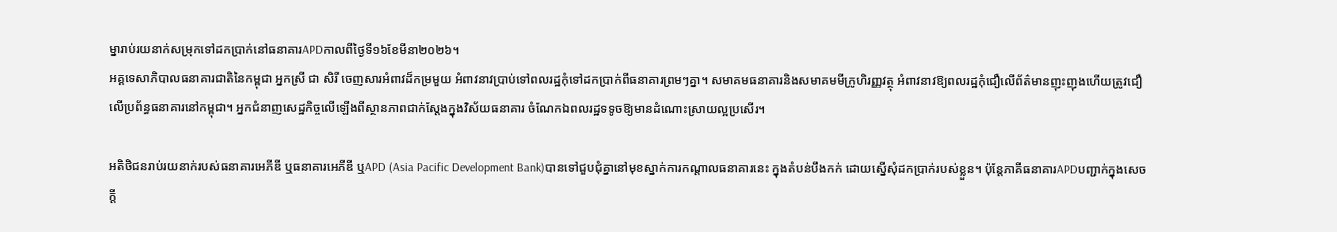ម្នារាប់រយនាក់សម្រុកទៅដកប្រាក់នៅធនាគារAPDកាលពីថ្ងៃទី១៦ខែមីនា២០២៦។
អគ្គទេសាភិបាលធនាគារជាតិនៃកម្ពុជា អ្នកស្រី ជា សិរី ចេញសារអំពាវដ៏កម្រមួយ អំពាវនាវប្រាប់ទៅពលរដ្ឋកុំទៅដកប្រាក់ពីធនាគារព្រមៗគ្នា។ សមាគមធនាគារនិងសមាគមមីក្រូហិរញ្ញវត្ថុ អំពាវនាវឱ្យពលរដ្ឋកុំជឿលើព័ត៌មានញុះញុងហើយត្រូវជឿលើប្រព័ន្ធធនាគារនៅកម្ពុជា។ អ្នកជំនាញសេដ្ឋកិច្ចលើឡើងពីស្ថានភាពជាក់ស្ដែងក្នុងវិស័យធនាគារ ចំណែកឯពលរដ្ឋទទូចឱ្យមានដំណោះស្រាយល្អប្រសើរ។

អតិថិជនរាប់រយនាក់របស់ធនាគារអេភីឌី ឬធនាគារអេភីឌី ឬAPD (Asia Pacific Development Bank)បានទៅជួបជុំគ្នានៅមុខស្នាក់ការកណ្ដាលធនាគារនេះ ក្នុងតំបន់បឹងកក់ ដោយស្នើសុំដកប្រាក់របស់ខ្លួន។ ប៉ុន្តែភាគីធនាគារAPDបញ្ជាក់ក្នុងសេចក្ដី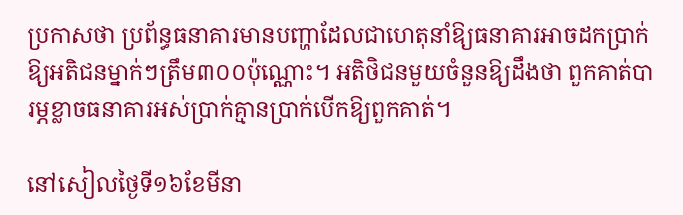ប្រកាសថា ប្រព័ន្ធធនាគារមានបញ្ហាដែលជាហេតុនាំឱ្យធនាគារអាចដកប្រាក់ឱ្យអតិជនម្នាក់ៗត្រឹម៣០០ប៉ុណ្ណោះ។ អតិថិជនមួយចំនួនឱ្យដឹងថា ពួកគាត់បារម្ភខ្លាចធនាគារអស់ប្រាក់គ្មានប្រាក់បើកឱ្យពួកគាត់។

នៅសៀលថ្ងៃទី១៦ខែមីនា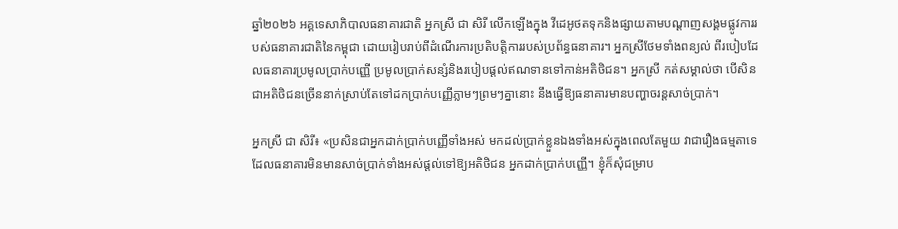ឆ្នាំ២០២៦ អគ្គទេសាភិបាលធនាគារជាតិ អ្នកស្រី ជា សិរី លើកឡើងក្នុង វីដេអូថតទុកនិងផ្សាយតាមបណ្ដាញសង្គមផ្លូវការរបស់ធនាគារជាតិនៃកម្ពុជា ដោយរៀបរាប់ពីដំណើរការប្រតិបត្តិការរបស់ប្រព័ន្ធធនាគារ។ អ្នកស្រីថែមទាំងពន្យល់ ពីរបៀបដែលធនាគារប្រមូលប្រាក់បញ្ញើ ប្រមូលប្រាក់សន្សំនិងរបៀបផ្ដល់ឥណទានទៅកាន់អតិថិជន។ អ្នកស្រី កត់សម្គាល់ថា បើសិនជាអតិថិជនច្រើននាក់ស្រាប់តែទៅដកប្រាក់បញ្ញើភ្លាមៗព្រមៗគ្នានោះ នឹងធ្វើឱ្យធនាគារមានបញ្ហាចរន្តសាច់ប្រាក់។

អ្នកស្រី ជា សិរី៖ «ប្រសិនជាអ្នកដាក់ប្រាក់បញ្ញើទាំងអស់ មកដល់ប្រាក់ខ្លួនឯងទាំងអស់ក្នុងពេលតែមួយ វាជារឿងធម្មតាទេដែលធនាគារមិនមានសាច់ប្រាក់ទាំងអស់ផ្តល់ទៅឱ្យអតិថិជន អ្នកដាក់ប្រាក់បញ្ញើ។ ខ្ញុំក៏សុំជម្រាប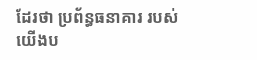ដែរថា ប្រព័ន្ធធនាគារ របស់យើងប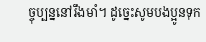ច្ចុប្បន្ននៅរឹងមាំ។ ដូច្នេះសូមបងប្អូនទុក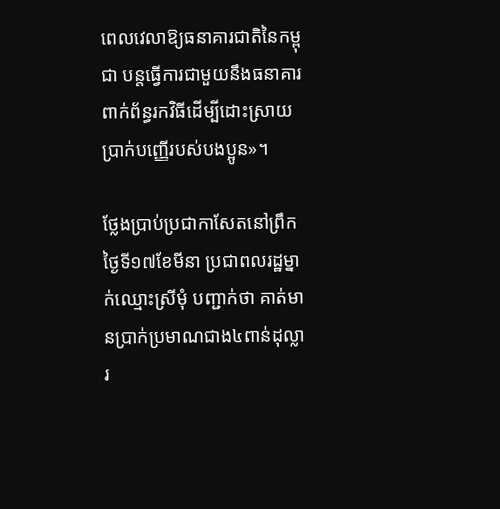ពេលវេលាឱ្យធនាគារជាតិនៃកម្ពុជា បន្តធ្វើការជាមួយនឹងធនាគារពាក់ព័ន្ធរកវិធីដើម្បីដោះស្រាយប្រាក់បញ្ញើរបស់បងប្អូន»។

ថ្លែងប្រាប់ប្រជាកាសែតនៅព្រឹកថ្ងៃទី១៧ខែមីនា ប្រជាពលរដ្ឋម្នាក់ឈ្មោះស្រីមុំ បញ្ជាក់ថា គាត់មានប្រាក់ប្រមាណជាង៤ពាន់ដុល្លារ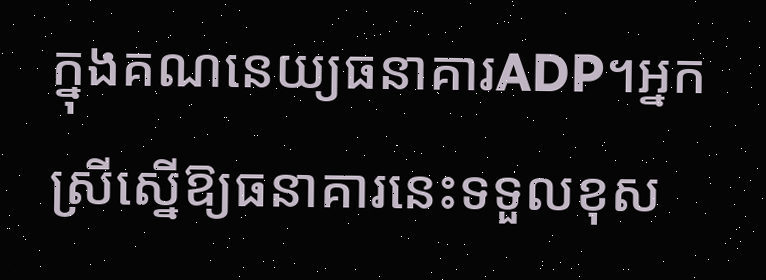ក្នុងគណនេយ្យធនាគារADP។អ្នកស្រីស្នើឱ្យធនាគារនេះទទួលខុស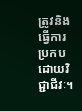ត្រូវនិងធ្វើការប្រកបដោយវិជ្ជាជីវៈ។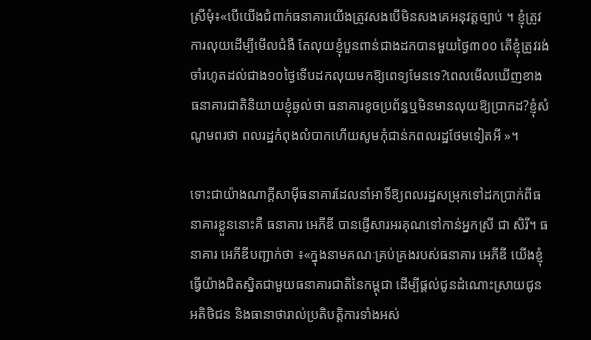ស្រីមុំ៖«បើយើងជំពាក់ធនាគារយើងត្រូវសងបើមិនសងគេអនុវត្តច្បាប់ ។ ខ្ញុំត្រូវការលុយដើម្បីមើលជំងឺ តែលុយខ្ញុំបួនពាន់ជាងដកបានមួយថ្ងៃ៣០០ តើខ្ញុំត្រូវរង់ចាំរហូតដល់ជាង១០ថ្ងៃទើបដកលុយមកឱ្យពេទ្យមែនទេ?ពេលមើលឃើញខាងធនាគារជាតិនិយាយខ្ញុំឆ្ងល់ថា ធនាគារខូចប្រព័ន្ធឬមិនមានលុយឱ្យប្រាកដ?ខ្ញុំសំណូមពរថា ពលរដ្ឋកំពុងលំបាកហើយសូមកុំជាន់កពលរដ្ឋថែមទៀតអី »។

ទោះជាយ៉ាងណាក្ដីសាម៉ីធនាគារដែលនាំអាទិ៍ឱ្យពលរដ្ឋសម្រុកទៅដកប្រាក់ពីធនាគារខ្លួននោះគឺ ធនាគារ អេភីឌី បានផ្ញើសារអរគុណទៅកាន់អ្នកស្រី ជា សិរី។ ធនាគារ អេភីឌីបញ្ជាក់ថា ៖«ក្នុងនាមគណៈគ្រប់គ្រងរបស់ធនាគារ អេភីឌី យើងខ្ញុំធ្វើយ៉ាងជិតស្និតជាមួយធនាគារជាតិនៃកម្ពុជា ដើម្បីផ្តល់ជូនដំណោះស្រាយជូនអតិថិជន និងធានាថារាល់ប្រតិបត្តិការទាំងអស់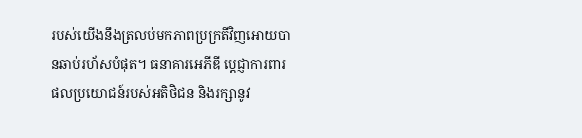របស់យើងនឹងត្រលប់មកភាពប្រក្រតីវិញអោយបានឆាប់រហ័សបំផុត។ ធនាគារអេភីឌី ប្តេជ្ញាការពារផលប្រយោជន៍របស់អតិថិជន និងរក្សានូវ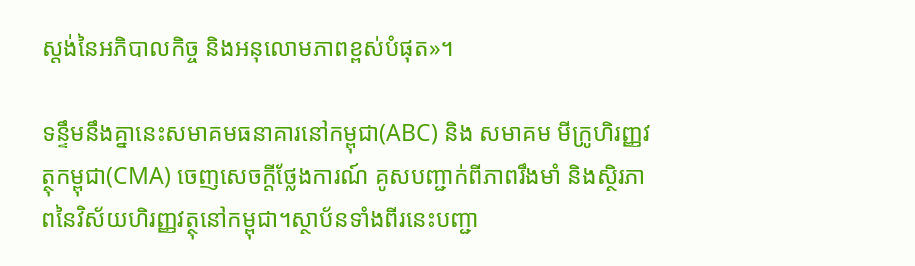ស្តង់នៃអភិបាលកិច្ច និងអនុលោមភាពខ្ពស់បំផុត»។

ទន្ទឹមនឹងគ្នានេះសមាគមធនាគារនៅកម្ពុជា(ABC) និង សមាគម មីក្រូហិរញ្ញវត្ថុកម្ពុជា(CMA) ចេញសេចក្តីថ្លែងការណ៍ គូសបញ្ជាក់ពីភាពរឹងមាំ និងស្ថិរភាពនៃវិស័យហិរញ្ញវត្ថុនៅកម្ពុជា។ស្ថាប័នទាំងពីរនេះបញ្ជា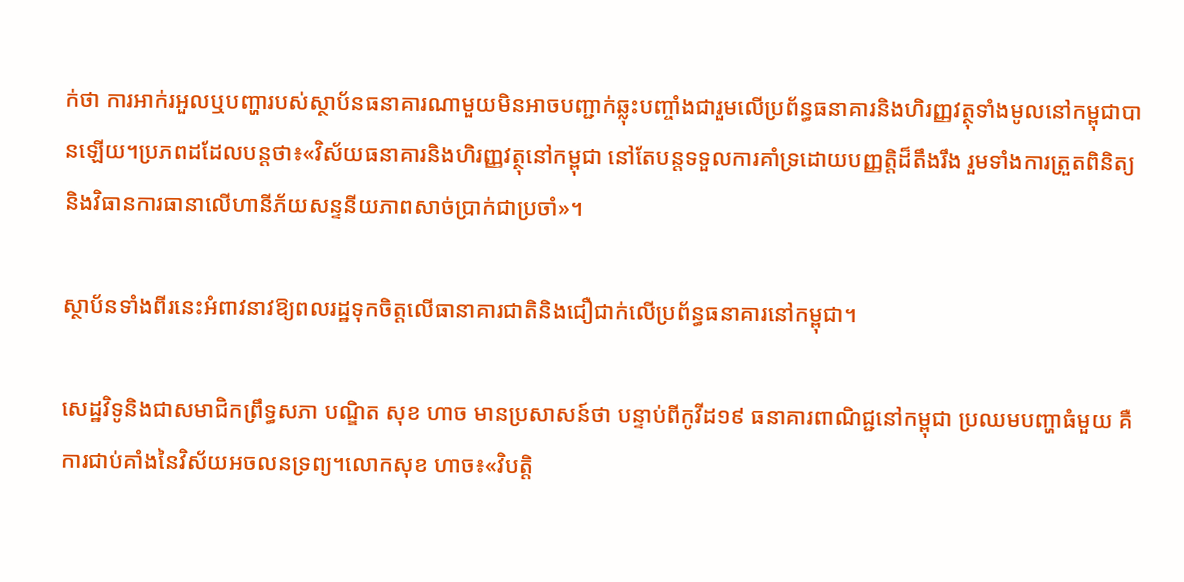ក់ថា ការអាក់រអួលឬបញ្ហារបស់ស្ថាប័នធនាគារណាមួយមិនអាចបញ្ជាក់ឆ្លុះបញ្ចាំងជារួមលើប្រព័ន្ធធនាគារនិងហិរញ្ញវត្ថុទាំងមូលនៅកម្ពុជាបានឡើយ។ប្រភពដដែលបន្តថា៖«វិស័យធនាគារនិងហិរញ្ញវត្ថុនៅកម្ពុជា នៅតែបន្តទទួលការគាំទ្រដោយបញ្ញត្តិដ៏តឹងរឹង រួមទាំងការត្រួតពិនិត្យ និងវិធានការធានាលើហានីភ័យសន្ទនីយភាពសាច់ប្រាក់ជាប្រចាំ»។

ស្ថាប័នទាំងពីរនេះអំពាវនាវឱ្យពលរដ្ឋទុកចិត្តលើធានាគារជាតិនិងជឿជាក់លើប្រព័ន្ធធនាគារនៅកម្ពុជា។

សេដ្ឋវិទូនិងជាសមាជិកព្រឹទ្ធសភា បណ្ឌិត សុខ ហាច មានប្រសាសន៍ថា បន្ទាប់ពីកូវីដ១៩ ធនាគារពាណិជ្ជនៅកម្ពុជា ប្រឈមបញ្ហាធំមួយ គឺការជាប់គាំងនៃវិស័យអចលនទ្រព្យ។លោកសុខ ហាច៖«វិបត្តិ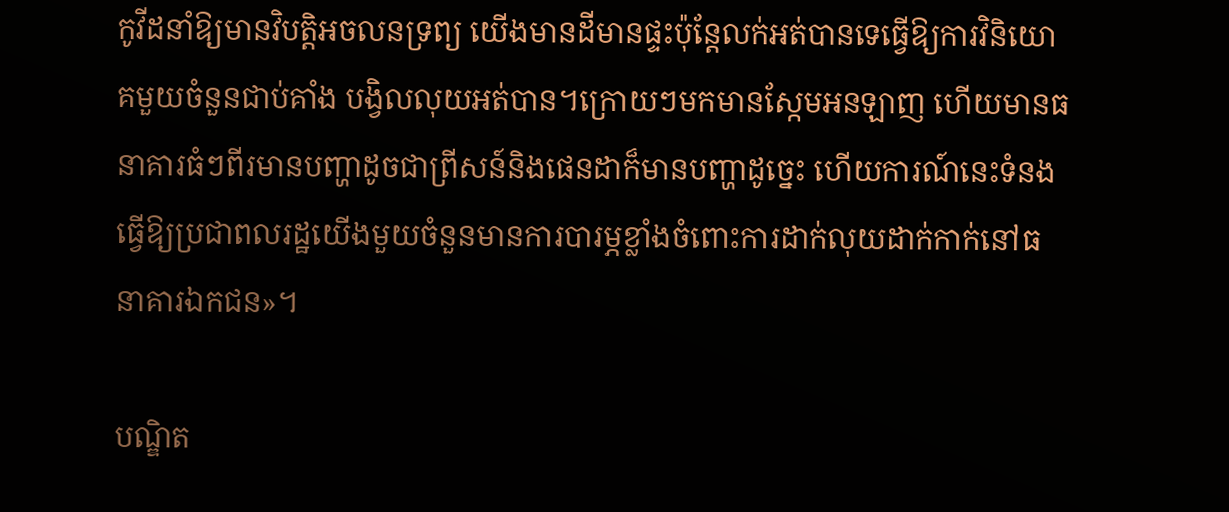កូវីដនាំឱ្យមានវិបត្តិអចលនទ្រព្យ យើងមានដីមានផ្ទះប៉ុន្តែលក់អត់បានទេធ្វើឱ្យការវិនិយោគមួយចំនួនជាប់គាំង បង្វិលលុយអត់បាន។ក្រោយៗមកមានស្កែមអនឡាញ ហើយមានធនាគារធំៗពីរមានបញ្ហាដូចជាព្រីសន៍និងផេនដាក៏មានបញ្ហាដូច្នេះ ហើយការណ៍នេះទំនងធ្វើឱ្យប្រជាពលរដ្ឋយើងមួយចំនួនមានការបារម្ភខ្លាំងចំពោះការដាក់លុយដាក់កាក់នៅធនាគារឯកជន»។

បណ្ឌិត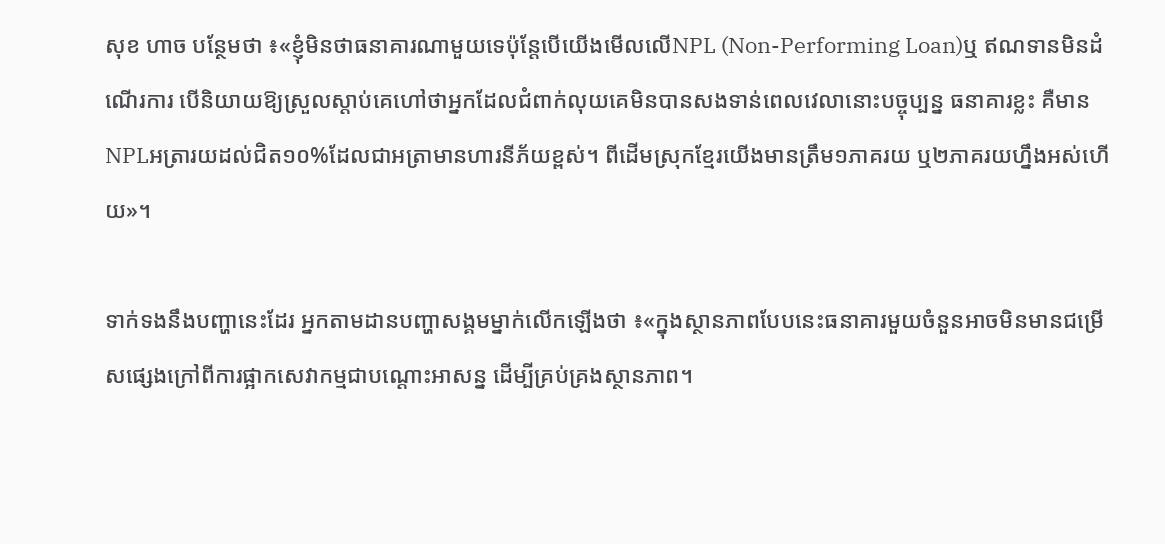សុខ ហាច បន្ថែមថា ៖«ខ្ញុំមិនថាធនាគារណាមួយទេប៉ុន្តែបើយើងមើលលើNPL (Non-Performing Loan)ឬ ឥណទានមិនដំណើរការ បើនិយាយឱ្យស្រួលស្ដាប់គេហៅថាអ្នកដែលជំពាក់លុយគេមិនបានសងទាន់ពេលវេលានោះបច្ចុប្បន្ន ធនាគារខ្លះ គឺមានNPLអត្រារយដល់ជិត១០%ដែលជាអត្រាមានហារនីភ័យខ្ពស់។ ពីដើមស្រុកខ្មែរយើងមានត្រឹម១ភាគរយ ឬ២ភាគរយហ្នឹងអស់ហើយ»។

ទាក់ទងនឹងបញ្ហានេះដែរ អ្នកតាមដានបញ្ហាសង្គមម្នាក់លើកឡើងថា ៖«ក្នុងស្ថានភាពបែបនេះធនាគារមួយចំនួនអាចមិនមានជម្រើសផ្សេងក្រៅពីការផ្អាកសេវាកម្មជាបណ្ដោះអាសន្ន ដើម្បីគ្រប់គ្រងស្ថានភាព។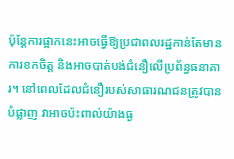ប៉ុន្តែការផ្អាកនេះអាចធ្វើឱ្យប្រជាពលរដ្ឋកាន់តែមានការខកចិត្ត និងអាចបាត់បង់ជំនឿលើប្រព័ន្ធធនាគារ។ នៅពេលដែលជំនឿរបស់សាធារណជនត្រូវបានបំផ្លាញ វាអាចប៉ះពាល់យ៉ាងធ្ង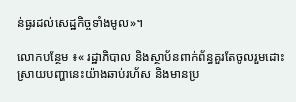ន់ធ្ងរដល់សេដ្ឋកិច្ចទាំងមូល»។

លោកបន្ថែម ៖« រដ្ឋាភិបាល និងស្ថាប័នពាក់ព័ន្ធគួរតែចូលរួមដោះស្រាយបញ្ហានេះយ៉ាងឆាប់រហ័ស និងមានប្រ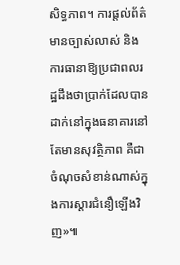សិទ្ធភាព។ ការផ្តល់ព័ត៌មានច្បាស់លាស់ និងការធានាឱ្យប្រជាពលរដ្ឋដឹងថាប្រាក់ដែលបានដាក់នៅក្នុងធនាគារនៅតែមានសុវត្ថិភាព គឺជាចំណុចសំខាន់ណាស់ក្នុងការស្ដារជំនឿឡើងវិញ»៕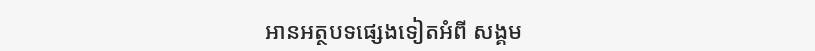អានអត្ថបទផ្សេងទៀតអំពី សង្គម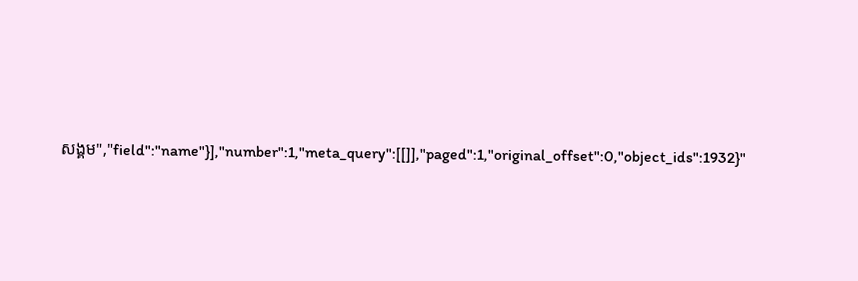សង្គម","field":"name"}],"number":1,"meta_query":[[]],"paged":1,"original_offset":0,"object_ids":1932}"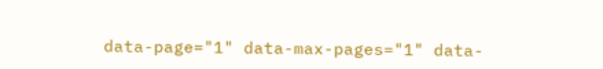data-page="1" data-max-pages="1" data-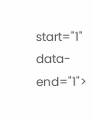start="1" data-end="1">